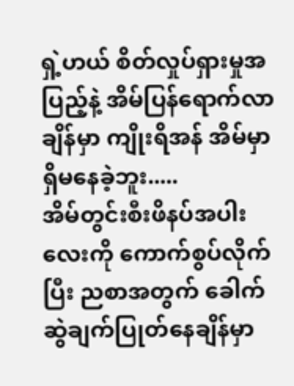ရှဲ့ဟယ် စိတ်လှုပ်ရှားမှုအပြည့်နဲ့ အိမ်ပြန်ရောက်လာချိန်မှာ ကျိုးရိအန် အိမ်မှာရှိမနေခဲ့ဘူး.....
အိမ်တွင်းစီးဖိနပ်အပါးလေးကို ကောက်စွပ်လိုက်ပြီး ညစာအတွက် ခေါက်ဆွဲချက်ပြုတ်နေချိန်မှာ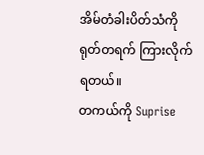အိမ်တံခါးပိတ်သံကို ရုတ်တရက် ကြားလိုက်ရတယ်။
တကယ်ကို Suprise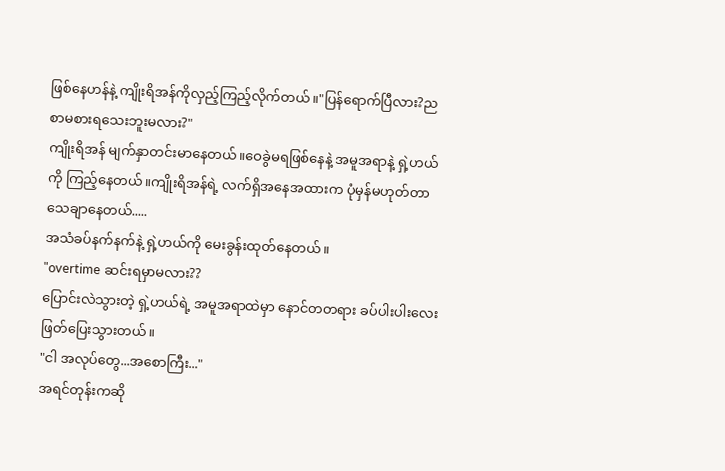ဖြစ်နေဟန်နဲ့ ကျိုးရိအန်ကိုလှည့်ကြည့်လိုက်တယ်။"ပြန်ရောက်ပြီလား?ညစာမစားရသေးဘူးမလား?"
ကျိုးရိအန် မျက်နှာတင်းမာနေတယ်။ဝေခွဲမရဖြစ်နေနဲ့ အမူအရာနဲ့ ရှဲ့ဟယ်ကို ကြည့်နေတယ်။ကျိုးရိအန်ရဲ့ လက်ရှိအနေအထားက ပုံမှန်မဟုတ်တာသေချာနေတယ်.....
အသံခပ်နက်နက်နဲ့ ရှဲ့ဟယ်ကို မေးခွန်းထုတ်နေတယ်။
"overtime ဆင်းရမှာမလား??
ပြောင်းလဲသွားတဲ့ ရှဲ့ဟယ်ရဲ့ အမူအရာထဲမှာ နောင်တတရား ခပ်ပါးပါးလေးဖြတ်ပြေးသွားတယ်။
"ငါ အလုပ်တွေ...အစောကြီး..."
အရင်တုန်းကဆို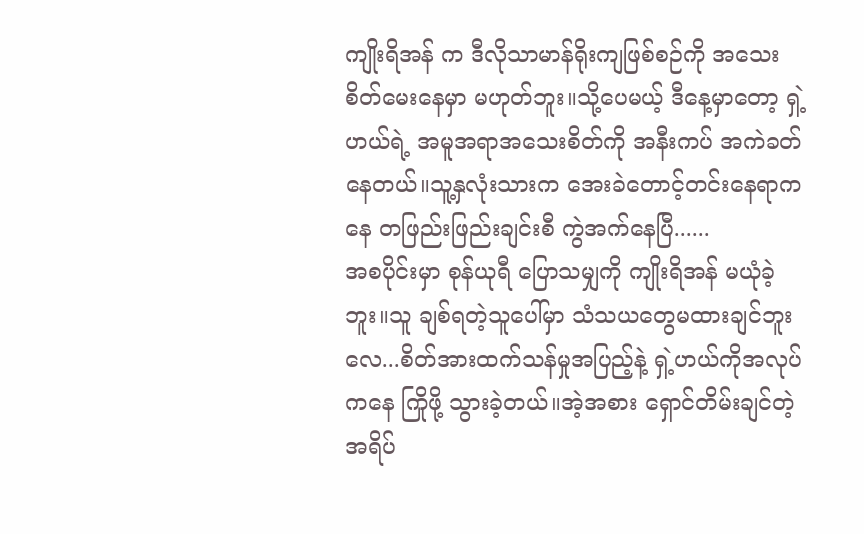ကျိုးရိအန် က ဒီလိုသာမာန်ရိုးကျဖြစ်စဉ်ကို အသေးစိတ်မေးနေမှာ မဟုတ်ဘူး။သို့ပေမယ့် ဒီနေ့မှာတော့ ရှဲ့ဟယ်ရဲ့ အမူအရာအသေးစိတ်ကို အနီးကပ် အကဲခတ်နေတယ်။သူ့နှလုံးသားက အေးခဲတောင့်တင်းနေရာကနေ တဖြည်းဖြည်းချင်းစီ ကွဲအက်နေပြီ......
အစပိုင်းမှာ စုန်ယုရီ ပြောသမျှကို ကျိုးရိအန် မယုံခဲ့ဘူး။သူ ချစ်ရတဲ့သူပေါ်မှာ သံသယတွေမထားချင်ဘူးလေ...စိတ်အားထက်သန်မှုအပြည့်နဲ့ ရှဲ့ဟယ်ကိုအလုပ်ကနေ ကြိုဖို့ သွားခဲ့တယ်။အဲ့အစား ရှောင်တိမ်းချင်တဲ့အရိပ်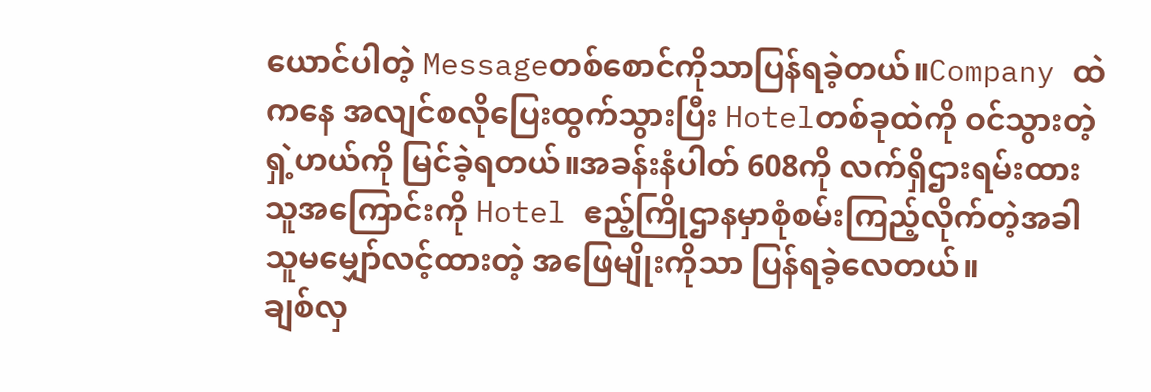ယောင်ပါတဲ့ Messageတစ်စောင်ကိုသာပြန်ရခဲ့တယ်။Company ထဲကနေ အလျင်စလိုပြေးထွက်သွားပြီး Hotelတစ်ခုထဲကို ဝင်သွားတဲ့ ရှဲ့ဟယ်ကို မြင်ခဲ့ရတယ်။အခန်းနံပါတ် 608ကို လက်ရှိဌားရမ်းထားသူအကြောင်းကို Hotel ဧည့်ကြိုဌာနမှာစုံစမ်းကြည့်လိုက်တဲ့အခါ သူမမျှော်လင့်ထားတဲ့ အဖြေမျိုးကိုသာ ပြန်ရခဲ့လေတယ်။
ချစ်လှ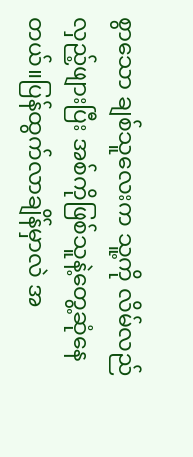စွာသော ချစ်သူလေးက သူ့ကို လိမ်လည်လှည့်ဖျားပြီး အစ်ကိုဖြစ်သူနဲ့တွေ့ဆုံနေတယ်။ပြန်ထွက်လာချိန်မှာလဲ အ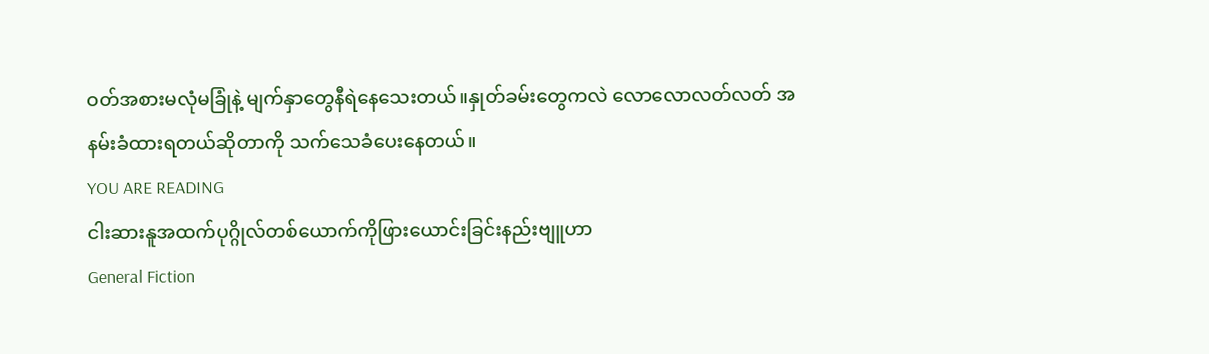ဝတ်အစားမလုံမခြုံနဲ့ မျက်နှာတွေနီရဲနေသေးတယ်။နှုတ်ခမ်းတွေကလဲ လောလောလတ်လတ် အနမ်းခံထားရတယ်ဆိုတာကို သက်သေခံပေးနေတယ်။
YOU ARE READING
ငါးဆားနူအထက်ပုဂ္ဂိုလ်တစ်ယောက်ကိုဖြားယောင်းခြင်းနည်းဗျူဟာ
General Fiction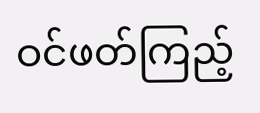ဝင်ဖတ်ကြည့်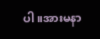ပါ။အားမနာ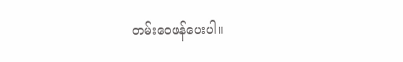တမ်းဝေဖန်ပေးပါ။